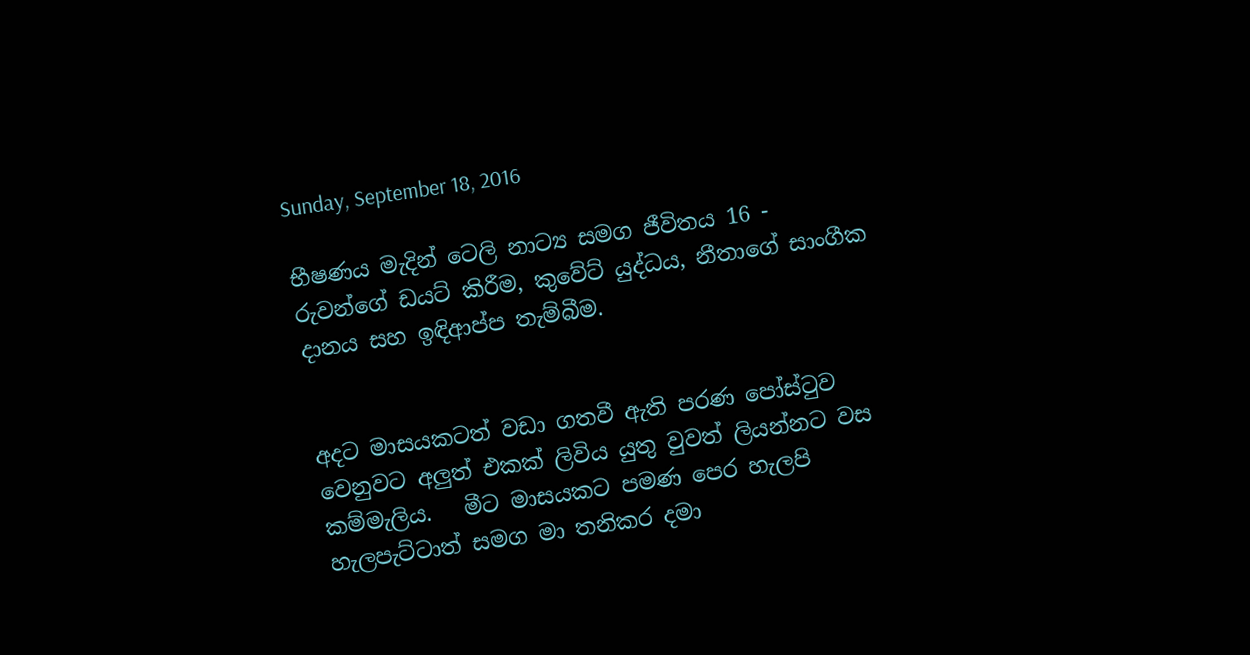Sunday, September 18, 2016

භීෂණය මැදින් ටෙලි නාට්‍ය සමග ජීවිතය 16 - රුවන්ගේ ඩයට් කිරීම, කුවේට් යුද්ධය, නීතාගේ සාංගීක දානය සහ ඉඳිආප්ප තැම්බීම.


අදට මාසයකටත් වඩා ගතවී ඇති පරණ පෝස්ටුව වෙනුවට අලුත් එකක් ලිවිය යුතු වුවත් ලියන්නට වස කම්මැලිය.   මීට මාසයකට පමණ පෙර හැලපි  හැලපැට්ටාත් සමග මා තනිකර දමා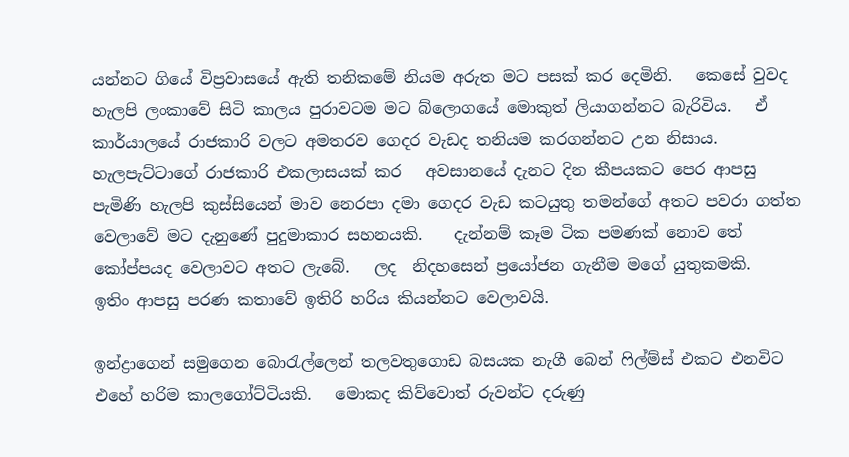යන්නට ගියේ විප්‍රවාසයේ ඇති තනිකමේ නියම අරුත මට පසක් කර දෙමිනි.   කෙසේ වුවද හැලපි ලංකාවේ සිටි කාලය පුරාවටම මට බ්ලොගයේ මොකුත් ලියාගන්නට බැරිවිය.   ඒ කාර්යාලයේ රාජකාරි වලට අමතරව ගෙදර වැඩද තනියම කරගන්නට උන නිසාය.   හැලපැට්ටාගේ රාජකාරි එකලාසයක් කර   අවසානයේ දැනට දින කීපයකට පෙර ආපසු පැමිණි හැලපි කුස්සියෙන් මාව නෙරපා දමා ගෙදර වැඩ කටයුතු තමන්ගේ අතට පවරා ගත්ත වෙලාවේ මට දැනුණේ පුදුමාකාර සහනයකි.    දැන්නම් කෑම ටික පමණක් නොව තේ කෝප්පයද වෙලාවට අතට ලැබේ.   ලද  නිදහසෙන් ප්‍රයෝජන ගැනීම මගේ යුතුකමකි.   ඉතිං ආපසු පරණ කතාවේ ඉතිරි හරිය කියන්නට වෙලාවයි.

ඉන්ද්‍රාගෙන් සමුගෙන බොරැල්ලෙන් තලවතුගොඩ බසයක නැගී බෙන් ෆිල්ම්ස් එකට එනවිට එහේ හරිම කාලගෝට්ටියකි.   මොකද කිව්වොත් රුවන්ට දරුණු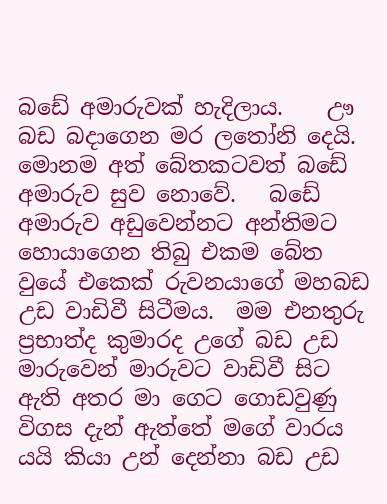බඩේ අමාරුවක් හැදිලාය.    ඌ බඩ බදාගෙන මර ලතෝනි දෙයි.    මොනම අත් බේතකටවත් බඩේ අමාරුව සුව නොවේ.   බඩේ අමාරුව අඩුවෙන්නට අන්තිමට හොයාගෙන තිබු එකම බේත වුයේ එකෙක් රුවනයාගේ මහබඩ උඩ වාඩිවී සිටීමය.  මම එනතුරු ප්‍රභාත්ද කුමාරද උගේ බඩ උඩ මාරුවෙන් මාරුවට වාඩිවී සිට ඇති අතර මා ගෙට ගොඩවුණු විගස දැන් ඇත්තේ මගේ වාරය යයි කියා උන් දෙන්නා බඩ උඩ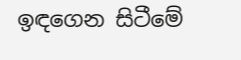ඉඳගෙන සිටීමේ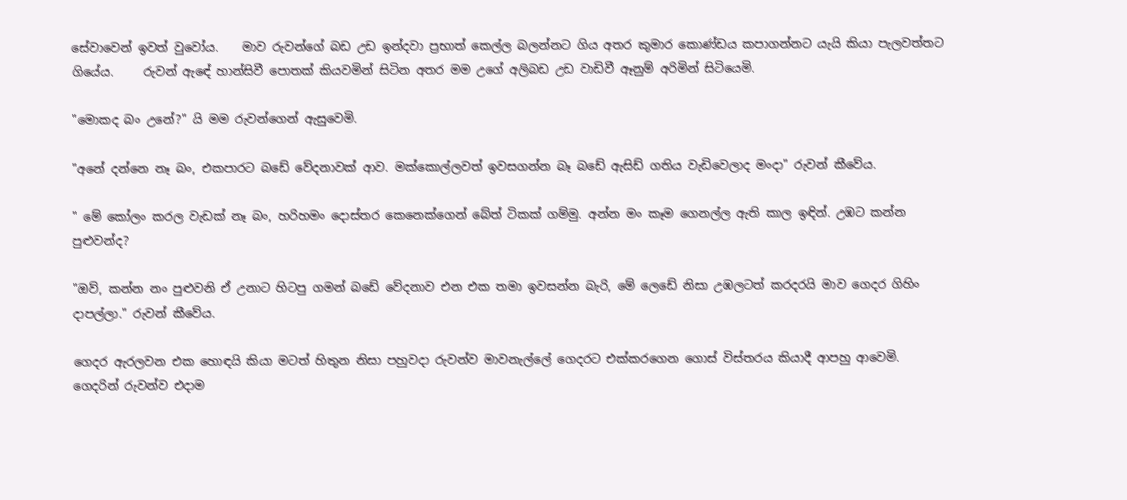සේවාවෙන් ඉවත් වුවෝය.    මාව රුවන්ගේ බඩ උඩ ඉන්දවා ප්‍රභාත් කෙල්ල බලන්නට ගිය අතර කුමාර කොණ්ඩය කපාගන්නට යැයි කියා පැලවත්තට ගියේය.     රුවන් ඇඳේ හාන්සිවී පොතක් කියවමින් සිටින අතර මම උගේ අලිබඩ උඩ වාඩිවී ඈනුම් අරිමින් සිටියෙමි.

"මොකද බං උනේ?" යි මම රුවන්ගෙන් ඇසුවෙමි.

"අනේ දන්නෙ නෑ බං, එකපාරට බඩේ වේදනාවක් ආව. මක්කොල්ලවත් ඉවසගන්න බෑ බඩේ ඇසිඩ් ගතිය වැඩිවෙලාද මංදා" රුවන් කීවේය.

" මේ කෝලං කරල වැඩක් නෑ බං, හරිහමං දොස්තර කෙනෙක්ගෙන් බේත් ටිකක් ගම්මු. අන්න මං කෑම ගෙනල්ල ඇති කාල ඉඳින්. උඹට කන්න පුළුවන්ද?

"ඔව්, කන්න නං පුළුවනි ඒ උනාට හිටපු ගමන් බඩේ වේදනාව එන එක තමා ඉවසන්න බැරි, මේ ලෙඩේ නිසා උඹලටත් කරදරයි මාව ගෙදර ගිහිං දාපල්ලා." රුවන් කීවේය.

ගෙදර ඇරලවන එක හොඳයි කියා මටත් හිතුන නිසා පහුවදා රුවන්ව මාවනැල්ලේ ගෙදරට එක්කරගෙන ගොස් විස්තරය කියාදී ආපහු ආවෙමි.    ගෙදරින් රුවන්ව එදාම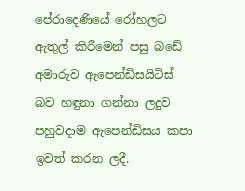පේරාදෙණියේ රෝහලට ඇතුල් කිරීමෙන් පසු බඩේ අමාරුව ඇපෙන්ඩිසයිටිස් බව හඳුනා ගන්නා ලදුව පහුවදාම ඇපෙන්ඩිසය කපා ඉවත් කරන ලදී.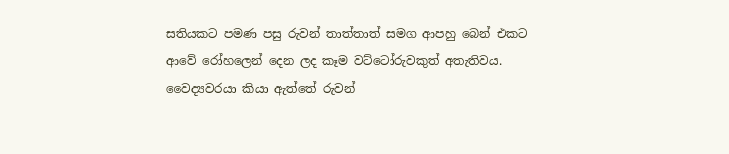සතියකට පමණ පසු රුවන් තාත්තාත් සමග ආපහු බෙන් එකට ආවේ රෝහලෙන් දෙන ලද කෑම වට්ටෝරුවකුත් අතැතිවය.    වෛද්‍යවරයා කියා ඇත්තේ රුවන්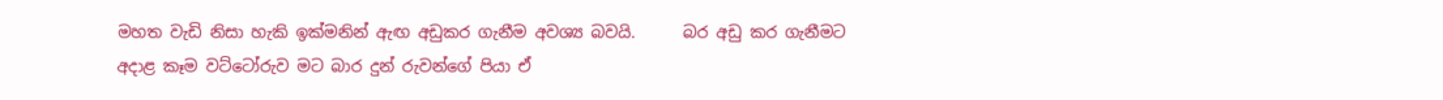මහත වැඩි නිසා හැකි ඉක්මනින් ඇඟ අඩුකර ගැනීම අවශ්‍ය බවයි.      බර අඩු කර ගැනීමට අදාළ කෑම වට්ටෝරුව මට බාර දුන් රුවන්ගේ පියා ඒ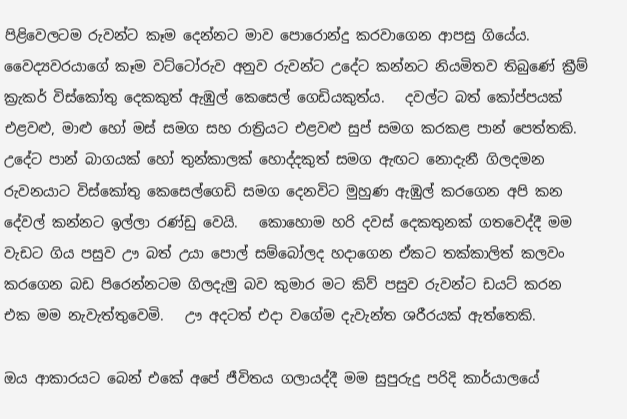පිළිවෙලටම රුවන්ට කෑම දෙන්නට මාව පොරොන්දු කරවාගෙන ආපසු ගියේය.   වෛද්‍යවරයාගේ කෑම වට්ටෝරුව අනුව රුවන්ට උදේට කන්නට නියමිතව තිබුණේ ක්‍රීම් ක්‍රැකර් විස්කෝතු දෙකකුත් ඇඹුල් කෙසෙල් ගෙඩියකුත්ය.   දවල්ට බත් කෝප්පයක් එළවළු, මාළු හෝ මස් සමග සහ රාත්‍රියට එළවළු සුප් සමග කරකළ පාන් පෙත්තකි.    උදේට පාන් බාගයක් හෝ තුන්කාලක් හොද්දකුත් සමග ඇඟට නොදැනී ගිලදමන රුවනයාට විස්කෝතු කෙසෙල්ගෙඩි සමග දෙනවිට මුහුණ ඇඹුල් කරගෙන අපි කන දේවල් කන්නට ඉල්ලා රණ්ඩු වෙයි.   කොහොම හරි දවස් දෙකතුනක් ගතවෙද්දී මම වැඩට ගිය පසුව ඌ බත් උයා පොල් සම්බෝලද හදාගෙන ඒකට තක්කාලිත් කලවං කරගෙන බඩ පිරෙන්නටම ගිලදැමු බව කුමාර මට කිව් පසුව රුවන්ට ඩයට් කරන එක මම නැවැත්තුවෙමි.   ඌ අදටත් එදා වගේම දැවැන්ත ශරීරයක් ඇත්තෙකි.

ඔය ආකාරයට බෙන් එකේ අපේ ජීවිතය ගලායද්දී මම සුපුරුදු පරිදි කාර්යාලයේ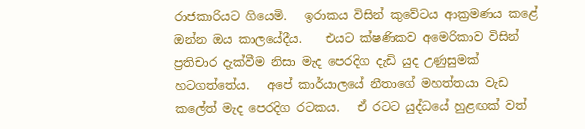රාජකාරියට ගියෙමි.   ඉරාකය විසින් කුවේටය ආක්‍රමණය කළේ ඔන්න ඔය කාලයේදීය.    එයට ක්ෂණිකව අමෙරිකාව විසින් ප්‍රතිචාර දැක්වීම නිසා මැද පෙරදිග දැඩි යුද උණුසුමක් හටගත්තේය.   අපේ කාර්යාලයේ නීතාගේ මහත්තයා වැඩ කලේත් මැද පෙරදිග රටකය.   ඒ රටට යුද්ධයේ හුළඟක් වත්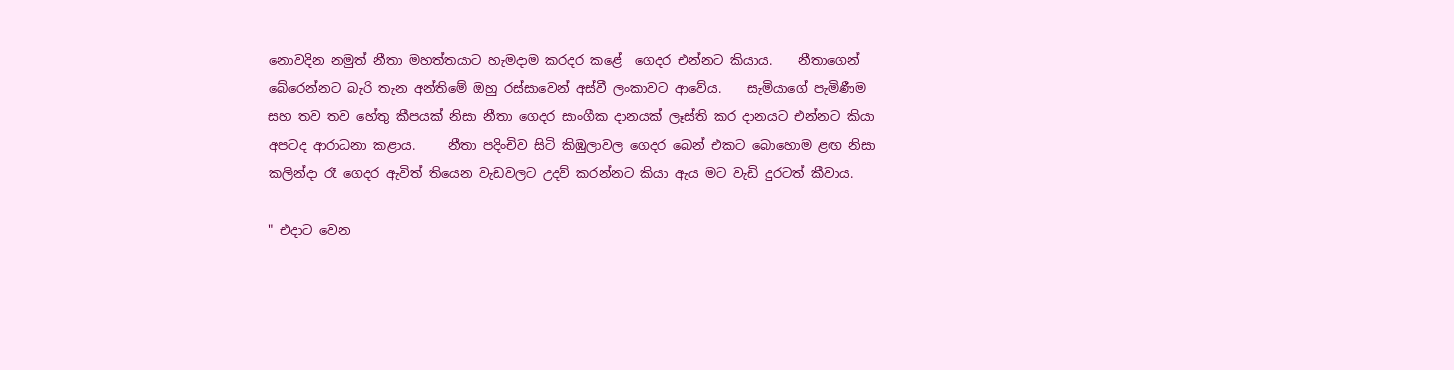නොවදින නමුත් නීතා මහත්තයාට හැමදාම කරදර කළේ  ගෙදර එන්නට කියාය.    නීතාගෙන් බේරෙන්නට බැරි තැන අන්තිමේ ඔහු රස්සාවෙන් අස්වී ලංකාවට ආවේය.    සැමියාගේ පැමිණීම සහ තව තව හේතු කීපයක් නිසා නීතා ගෙදර සාංගීක දානයක් ලෑස්ති කර දානයට එන්නට කියා අපටද ආරාධනා කළාය.     නීතා පදිංචිව සිටි කිඹුලාවල ගෙදර බෙන් එකට බොහොම ළඟ නිසා කලින්දා රෑ ගෙදර ඇවිත් තියෙන වැඩවලට උදව් කරන්නට කියා ඇය මට වැඩි දුරටත් කීවාය.

" එදාට වෙන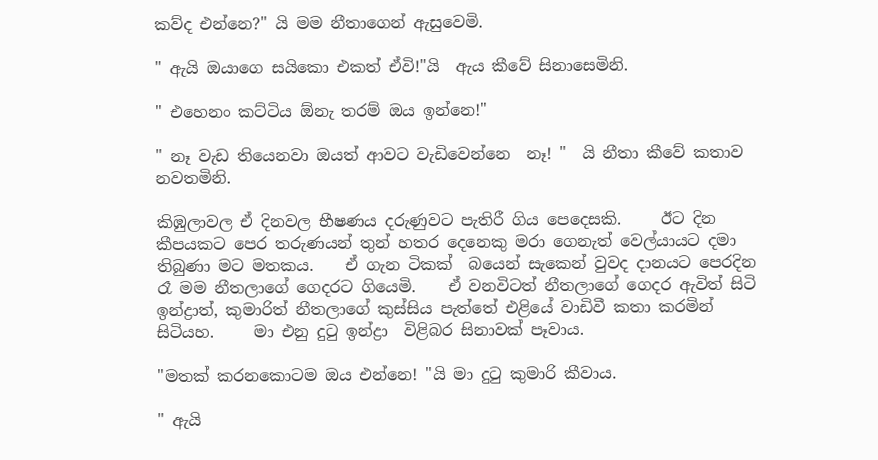කව්ද එන්නෙ?" යි මම නීතාගෙන් ඇසුවෙමි.

" ඇයි ඔයාගෙ සයිකො එකත් ඒවි!"යි  ඇය කීවේ සිනාසෙමිනි.

" එහෙනං කට්ටිය ඕනැ තරම් ඔය ඉන්නෙ!"

" නෑ වැඩ තියෙනවා ඔයත් ආවට වැඩිවෙන්නෙ  නෑ! "  යි නීතා කීවේ කතාව නවතමිනි.

කිඹුලාවල ඒ දිනවල භීෂණය දරුණුවට පැතිරී ගිය පෙදෙසකි.     ඊට දින කීපයකට පෙර තරුණයන් තුන් හතර දෙනෙකු මරා ගෙනැත් වෙල්යායට දමා තිබුණා මට මතකය.    ඒ ගැන ටිකක්  බයෙන් සැකෙන් වුවද දානයට පෙරදින රෑ මම නීතලාගේ ගෙදරට ගියෙමි.    ඒ වනවිටත් නීතලාගේ ගෙදර ඇවිත් සිටි ඉන්ද්‍රාත්, කුමාරිත් නීතලාගේ කුස්සිය පැත්තේ එළියේ වාඩිවී කතා කරමින් සිටියහ.     මා එනු දුටු ඉන්ද්‍රා  විළිබර සිනාවක් පෑවාය.

"මතක් කරනකොටම ඔය එන්නෙ! "යි මා දුටු කුමාරි කීවාය.

" ඇයි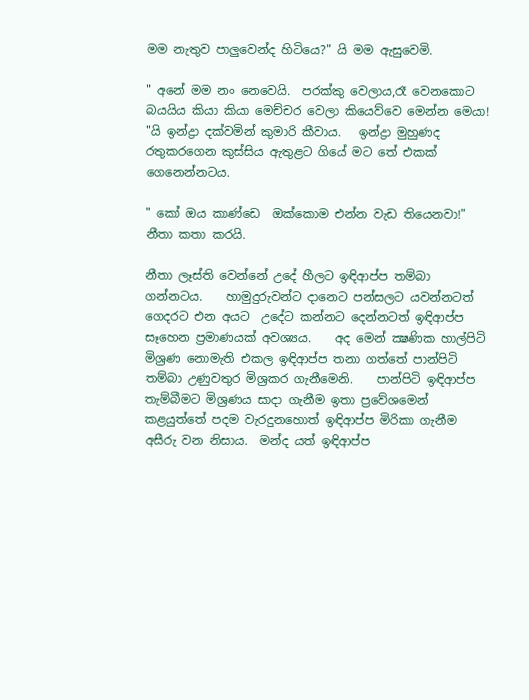මම නැතුව පාලුවෙන්ද හිටියෙ?" යි මම ඇසුවෙමි.

" අනේ මම නං නෙවෙයි.  පරක්කු වෙලාය,රෑ වෙනකොට බයයිය කියා කියා මෙච්චර වෙලා කියෙව්වෙ මෙන්න මෙයා! "යි ඉන්ද්‍රා දක්වමින් කුමාරි කීවාය.   ඉන්ද්‍රා මුහුණද රතුකරගෙන කුස්සිය ඇතුළට ගියේ මට තේ එකක් ගෙනෙන්නටය.

" කෝ ඔය කාණ්ඩෙ  ඔක්කොම එන්න වැඩ තියෙනවා!" නීතා කතා කරයි.

නීතා ලෑස්ති වෙන්නේ උදේ හීලට ඉඳිආප්ප තම්බා ගන්නටය.    හාමුදුරුවන්ට දානෙට පන්සලට යවන්නටත් ගෙදරට එන අයට  උදේට කන්නට දෙන්නටත් ඉඳිආප්ප සෑහෙන ප්‍රමාණයක් අවශ්‍යය.    අද මෙන් ක්‍ෂණික හාල්පිටි මිශ්‍රණ නොමැති එකල ඉඳිආප්ප තනා ගත්තේ පාන්පිටි තම්බා උණුවතුර මිශ්‍රකර ගැනීමෙනි.    පාන්පිටි ඉඳිආප්ප තැම්බීමට මිශ්‍රණය සාදා ගැනීම ඉතා ප්‍රවේශමෙන් කළයුත්තේ පදම වැරදුනහොත් ඉඳිආප්ප මිරිකා ගැනීම අසීරු වන නිසාය.  මන්ද යත් ඉඳිආප්ප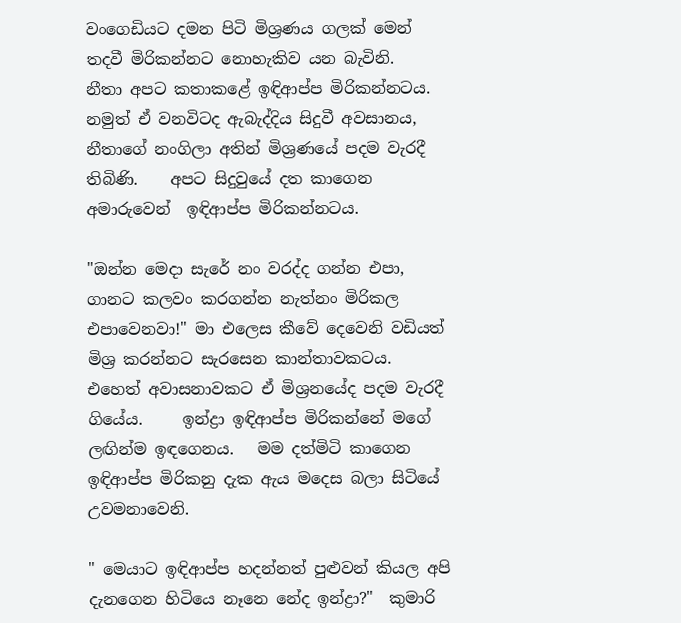වංගෙඩියට දමන පිටි මිශ්‍රණය ගලක් මෙන් තදවී මිරිකන්නට නොහැකිව යන බැවිනි.    නීතා අපට කතාකළේ ඉඳිආප්ප මිරිකන්නටය.    නමුත් ඒ වනවිටද ඇබැද්දිය සිදුවී අවසානය, නීතාගේ නංගිලා අතින් මිශ්‍රණයේ පදම වැරදී තිබිණි.    අපට සිදුවුයේ දත කාගෙන අමාරුවෙන්  ඉඳිආප්ප මිරිකන්නටය.

"ඔන්න මෙදා සැරේ නං වරද්ද ගන්න එපා, ගානට කලවං කරගන්න නැත්නං මිරිකල එපාවෙනවා!" මා එලෙස කීවේ දෙවෙනි වඩියත් මිශ්‍ර කරන්නට සැරසෙන කාන්තාවකටය.  එහෙත් අවාසනාවකට ඒ මිශ්‍රනයේද පදම වැරදී ගියේය.     ඉන්ද්‍රා ඉඳිආප්ප මිරිකන්නේ මගේ ලඟින්ම ඉඳගෙනය.   මම දත්මිටි කාගෙන ඉඳිආප්ප මිරිකනු දැක ඇය මදෙස බලා සිටියේ උවමනාවෙනි.

" මෙයාට ඉඳිආප්ප හදන්නත් පුළුවන් කියල අපි  දැනගෙන හිටියෙ නෑනෙ නේද ඉන්ද්‍රා?"  කුමාරි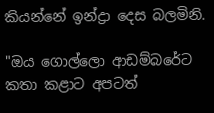කියන්නේ ඉන්ද්‍රා දෙස බලමිනි.

"ඔය ගොල්ලො ආඩම්බරේට කතා කළාට අපටත්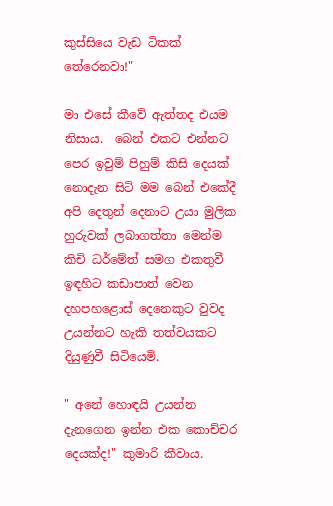කුස්සියෙ වැඩ ටිකක් තේරෙනවා!"

මා එසේ කීවේ ඇත්තද එයම නිසාය.  බෙන් එකට එන්නට පෙර ඉවුම් පිහුම් කිසි දෙයක් නොදැන සිටි මම බෙන් එකේදී අපි දෙතුන් දෙනාට උයා මුලික හුරුවක් ලබාගත්තා මෙන්ම කිචි ධර්මේත් සමග එකතුවී ඉඳහිට කඩාපාත් වෙන දහපහළොස් දෙනෙකුට වුවද උයන්නට හැකි තත්වයකට දියුණුවී සිටියෙමි.

" අනේ හොඳයි උයන්න දැනගෙන ඉන්න එක කොච්චර දෙයක්ද!" කුමාරි කීවාය.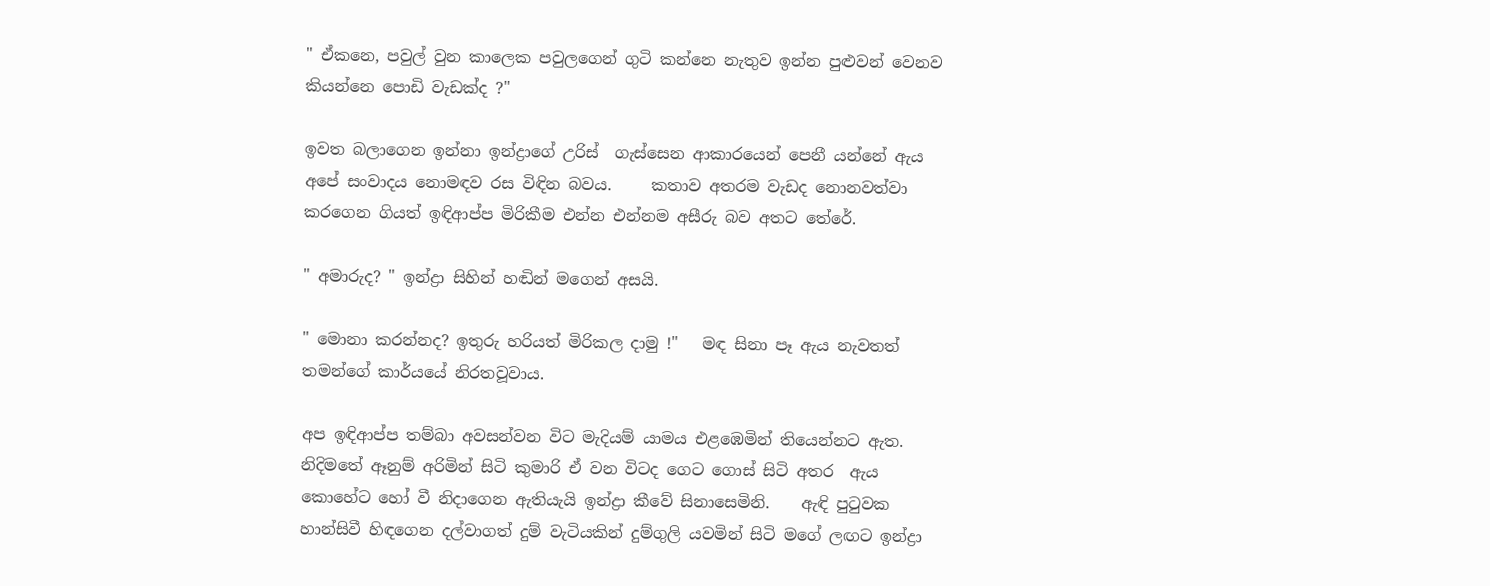" ඒකනෙ, පවුල් වුන කාලෙක පවුලගෙන් ගුටි කන්නෙ නැතුව ඉන්න පුළුවන් වෙනව කියන්නෙ පොඩි වැඩක්ද ?"

ඉවත බලාගෙන ඉන්නා ඉන්ද්‍රාගේ උරිස්  ගැස්සෙන ආකාරයෙන් පෙනී යන්නේ ඇය අපේ සංවාදය නොමඳව රස විඳින බවය.     කතාව අතරම වැඩද නොනවත්වා කරගෙන ගියත් ඉඳිආප්ප මිරිකීම එන්න එන්නම අසීරු බව අතට තේරේ.

" අමාරුද? " ඉන්ද්‍රා සිහින් හඬින් මගෙන් අසයි.

" මොනා කරන්නද? ඉතුරු හරියත් මිරිකල දාමු !"   මඳ සිනා පෑ ඇය නැවතත් තමන්ගේ කාර්යයේ නිරතවූවාය.

අප ඉඳිආප්ප තම්බා අවසන්වන විට මැදියම් යාමය එළඹෙමින් තියෙන්නට ඇත.   නිදිමතේ ඈනුම් අරිමින් සිටි කුමාරි ඒ වන විටද ගෙට ගොස් සිටි අතර  ඇය කොහේට හෝ වී නිදාගෙන ඇතියැයි ඉන්ද්‍රා කීවේ සිනාසෙමිනි.    ඇඳි පුටුවක හාන්සිවී හිඳගෙන දල්වාගත් දුම් වැටියකින් දුම්ගුලි යවමින් සිටි මගේ ලඟට ඉන්ද්‍රා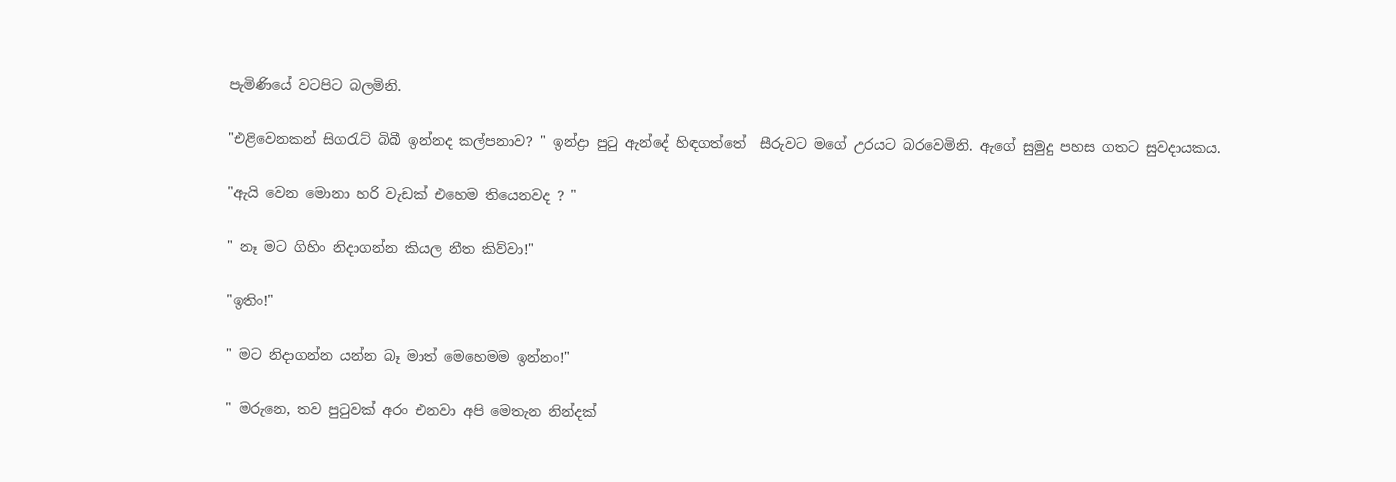පැමිණියේ වටපිට බලමිනි.

"එළිවෙනකන් සිගරැට් බිබී ඉන්නද කල්පනාව? " ඉන්ද්‍රා පුටු ඇන්දේ හිඳගත්තේ  සීරුවට මගේ උරයට බරවෙමිනි. ඇගේ සුමුදු පහස ගතට සුවදායකය.

"ඇයි වෙන මොනා හරි වැඩක් එහෙම තියෙනවද ? "

" නෑ මට ගිහිං නිදාගන්න කියල නීත කිව්වා!"

"ඉතිං!"

" මට නිදාගන්න යන්න බෑ මාත් මෙහෙමම ඉන්නං!"

" මරුනෙ, තව පුටුවක් අරං එනවා අපි මෙතැන නින්දක්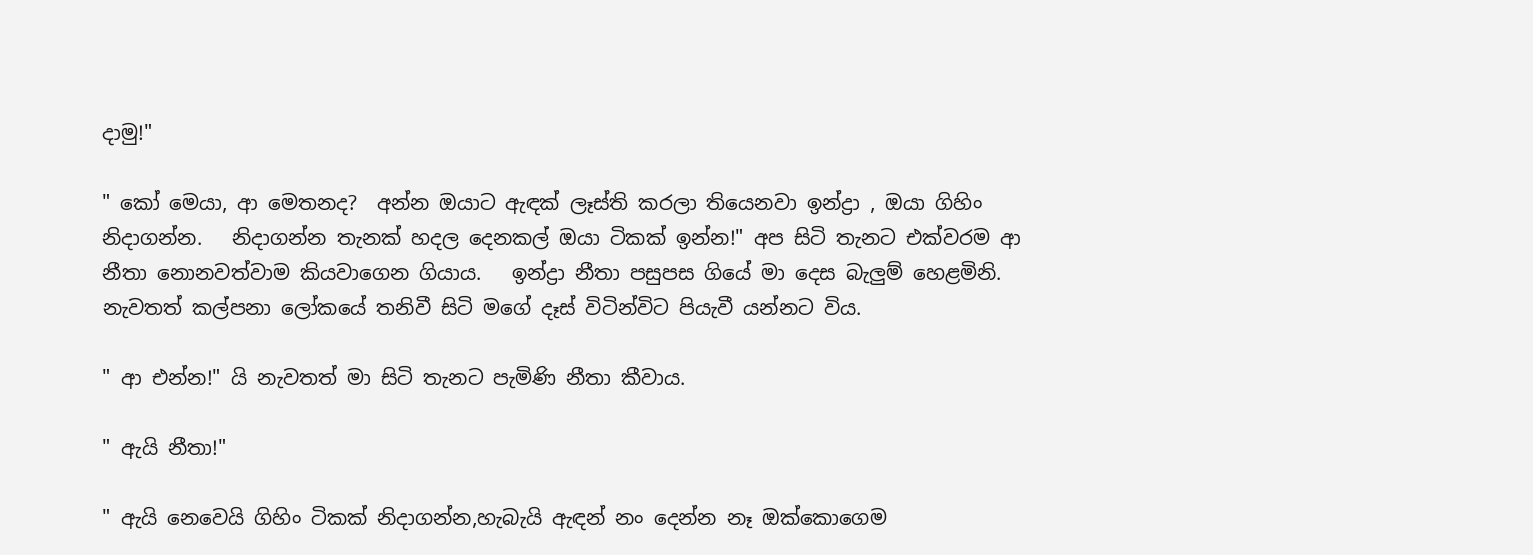දාමු!"

" කෝ මෙයා, ආ මෙතනද?  අන්න ඔයාට ඇඳක් ලෑස්ති කරලා තියෙනවා ඉන්ද්‍රා , ඔයා ගිහිං නිදාගන්න.   නිදාගන්න තැනක් හදල දෙනකල් ඔයා ටිකක් ඉන්න!" අප සිටි තැනට එක්වරම ආ නීතා නොනවත්වාම කියවාගෙන ගියාය.   ඉන්ද්‍රා නීතා පසුපස ගියේ මා දෙස බැලුම් හෙළමිනි. නැවතත් කල්පනා ලෝකයේ තනිවී සිටි මගේ දෑස් විටින්විට පියැවී යන්නට විය.

" ආ එන්න!" යි නැවතත් මා සිටි තැනට පැමිණි නීතා කීවාය.

" ඇයි නීතා!"

" ඇයි නෙවෙයි ගිහිං ටිකක් නිදාගන්න,හැබැයි ඇඳන් නං දෙන්න නෑ ඔක්කොගෙම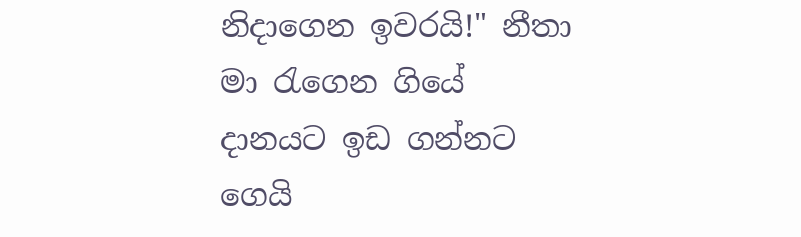නිදාගෙන ඉවරයි!" නීතා මා රැගෙන ගියේ දානයට ඉඩ ගන්නට ගෙයි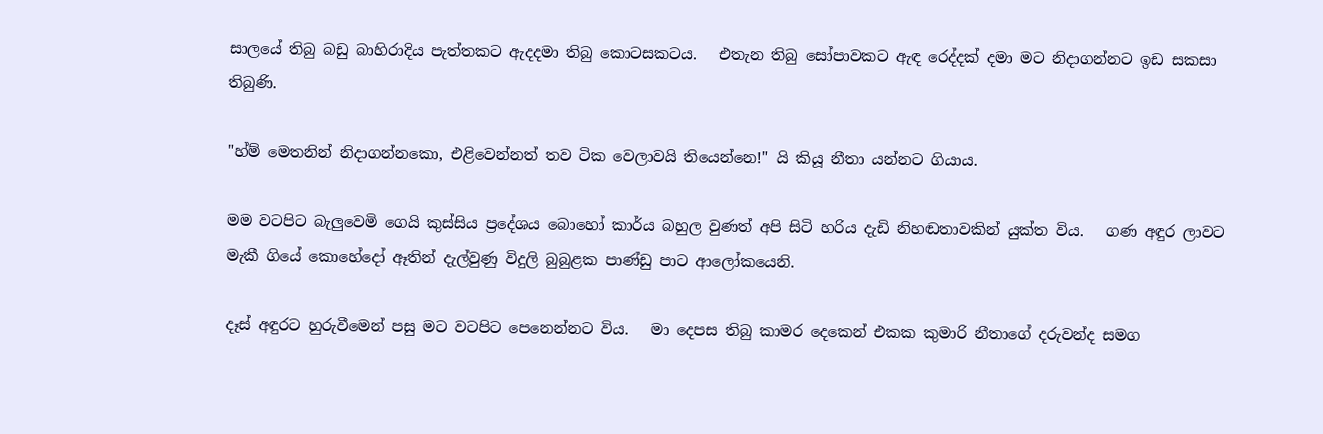සාලයේ තිබු බඩු බාහිරාදිය පැත්තකට ඇදදමා තිබු කොටසකටය.   එතැන තිබු සෝපාවකට ඇඳ රෙද්දක් දමා මට නිදාගන්නට ඉඩ සකසා තිබුණි.

"හ්ම් මෙතනින් නිදාගන්නකො, එළිවෙන්නත් තව ටික වෙලාවයි තියෙන්නෙ!" යි කියූ නීතා යන්නට ගියාය.

මම වටපිට බැලුවෙමි ගෙයි කුස්සිය ප්‍රදේශය බොහෝ කාර්ය බහුල වුණත් අපි සිටි හරිය දැඩි නිහඬතාවකින් යුක්ත විය.   ගණ අඳුර ලාවට මැකී ගියේ කොහේදෝ ඈතින් දැල්වුණු විදුලි බුබුළක පාණ්ඩු පාට ආලෝකයෙනි.

දෑස් අඳුරට හුරුවීමෙන් පසු මට වටපිට පෙනෙන්නට විය.   මා දෙපස තිබු කාමර දෙකෙන් එකක කුමාරි නීතාගේ දරුවන්ද සමග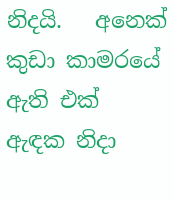නිදයි.   අනෙක් කුඩා කාමරයේ ඇති එක් ඇඳක නිදා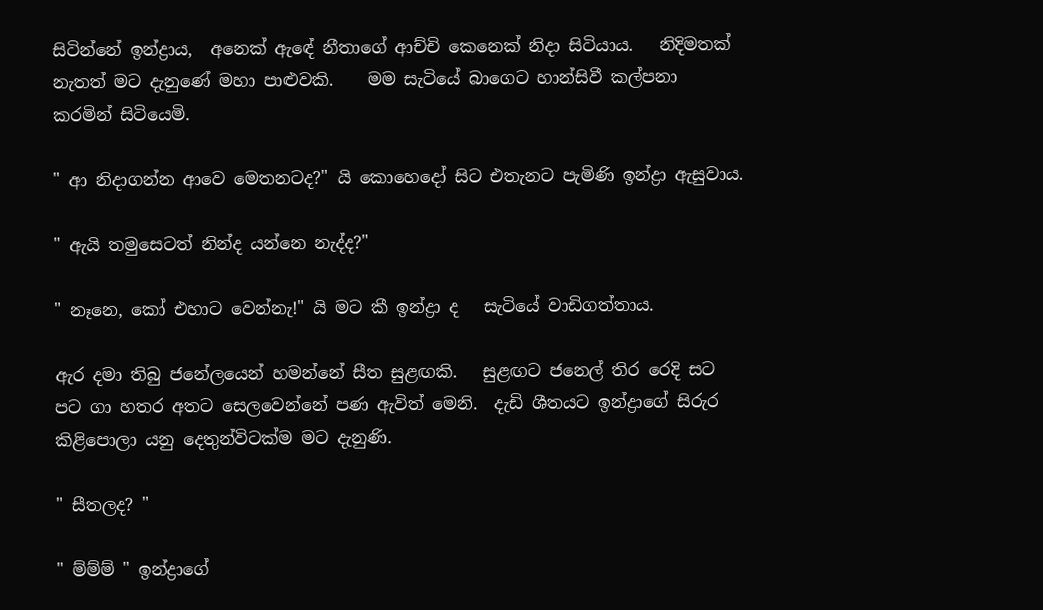සිටින්නේ ඉන්ද්‍රාය,  අනෙක් ඇඳේ නීතාගේ ආච්චි කෙනෙක් නිදා සිටියාය.   නිදිමතක් නැතත් මට දැනුණේ මහා පාළුවකි.    මම සැටියේ බාගෙට හාන්සිවී කල්පනා කරමින් සිටියෙමි.

" ආ නිදාගන්න ආවෙ මෙතනටද?" යි කොහෙදෝ සිට එතැනට පැමිණි ඉන්ද්‍රා ඇසුවාය.

" ඇයි තමුසෙටත් නින්ද යන්නෙ නැද්ද?"

" නෑනෙ, කෝ එහාට වෙන්නැ!" යි මට කී ඉන්ද්‍රා ද   සැටියේ වාඩිගත්තාය.

ඇර දමා තිබු ජනේලයෙන් හමන්නේ සීත සුළඟකි.   සුළඟට ජනෙල් තිර රෙදි සට පට ගා හතර අතට සෙලවෙන්නේ පණ ඇවිත් මෙනි.  දැඩි ශීතයට ඉන්ද්‍රාගේ සිරුර කිළිපොලා යනු දෙතුන්විටක්ම මට දැනුණි.

" සීතලද? "

" ම්ම්ම් " ඉන්ද්‍රාගේ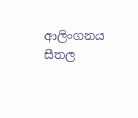ආලිංගනය සීතල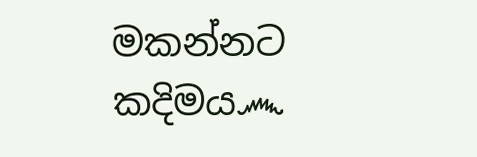මකන්නට කදිමය෴